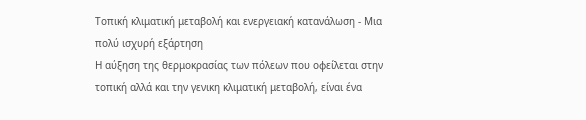Τοπική κλιματική μεταβολή και ενεργειακή κατανάλωση - Μια πολύ ισχυρή εξάρτηση
Η αύξηση της θερμοκρασίας των πόλεων που οφείλεται στην τοπική αλλά και την γενικη κλιματική μεταβολή, είναι ένα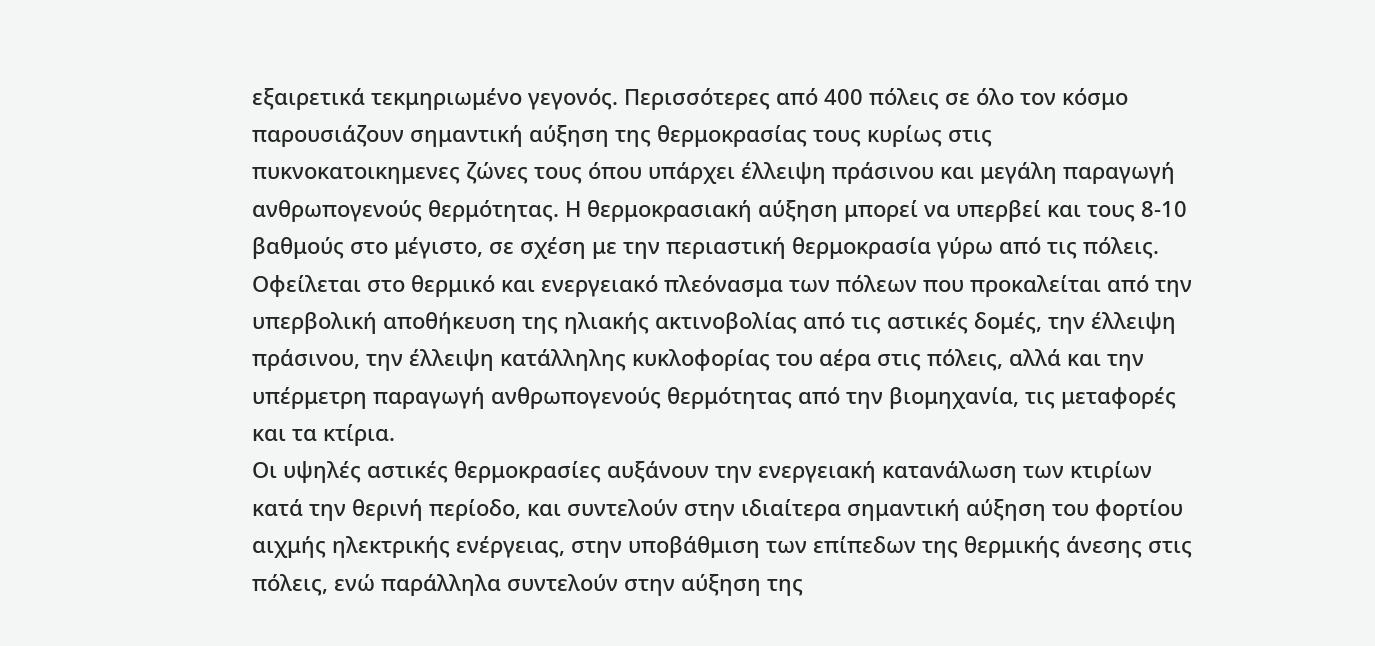εξαιρετικά τεκμηριωμένο γεγονός. Περισσότερες από 400 πόλεις σε όλο τον κόσμο παρουσιάζουν σημαντική αύξηση της θερμοκρασίας τους κυρίως στις πυκνοκατοικημενες ζώνες τους όπου υπάρχει έλλειψη πράσινου και μεγάλη παραγωγή ανθρωπογενούς θερμότητας. Η θερμοκρασιακή αύξηση μπορεί να υπερβεί και τους 8-10 βαθμούς στο μέγιστο, σε σχέση με την περιαστική θερμοκρασία γύρω από τις πόλεις. Οφείλεται στο θερμικό και ενεργειακό πλεόνασμα των πόλεων που προκαλείται από την υπερβολική αποθήκευση της ηλιακής ακτινοβολίας από τις αστικές δομές, την έλλειψη πράσινου, την έλλειψη κατάλληλης κυκλοφορίας του αέρα στις πόλεις, αλλά και την υπέρμετρη παραγωγή ανθρωπογενούς θερμότητας από την βιομηχανία, τις μεταφορές και τα κτίρια.
Οι υψηλές αστικές θερμοκρασίες αυξάνουν την ενεργειακή κατανάλωση των κτιρίων κατά την θερινή περίοδο, και συντελούν στην ιδιαίτερα σημαντική αύξηση του φορτίου αιχμής ηλεκτρικής ενέργειας, στην υποβάθμιση των επίπεδων της θερμικής άνεσης στις πόλεις, ενώ παράλληλα συντελούν στην αύξηση της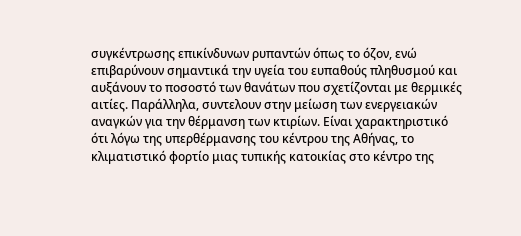συγκέντρωσης επικίνδυνων ρυπαντών όπως το όζον, ενώ επιβαρύνουν σημαντικά την υγεία του ευπαθούς πληθυσμού και αυξάνουν το ποσοστό των θανάτων που σχετίζονται με θερμικές αιτίες. Παράλληλα, συντελουν στην μείωση των ενεργειακών αναγκών για την θέρμανση των κτιρίων. Είναι χαρακτηριστικό ότι λόγω της υπερθέρμανσης του κέντρου της Αθήνας, το κλιματιστικό φορτίο μιας τυπικής κατοικίας στο κέντρο της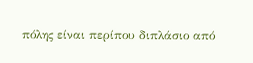πόλης είναι περίπου διπλάσιο από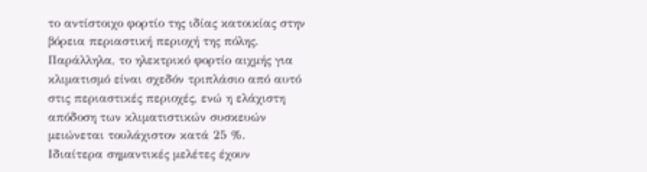το αντίστοιχο φορτίο της ιδίας κατοικίας στην βόρεια περιαστική περιοχή της πόλης. Παράλληλα, το ηλεκτρικό φορτίο αιχμής για κλιματισμό είναι σχεδόν τριπλάσιο από αυτό στις περιαστικές περιοχές, ενώ η ελάχιστη απόδοση των κλιματιστικών συσκευών μειώνεται τουλάχιστον κατά 25 %.
Ιδιαίτερα σημαντικές μελέτες έχουν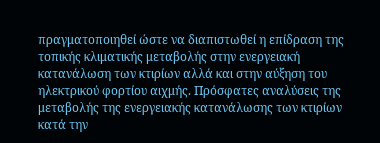πραγματοποιηθεί ώστε να διαπιστωθεί η επίδραση της τοπικής κλιματικής μεταβολής στην ενεργειακή κατανάλωση των κτιρίων αλλά και στην αύξηση του ηλεκτρικού φορτίου αιχμής. Πρόσφατες αναλύσεις της μεταβολής της ενεργειακής κατανάλωσης των κτιρίων κατά την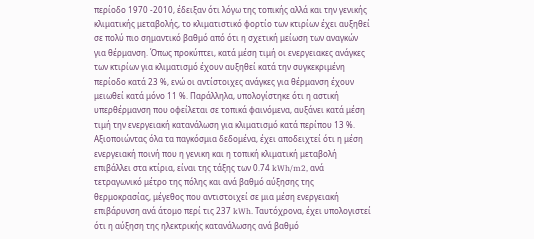περίοδο 1970 -2010, έδειξαν ότι λόγω της τοπικής αλλά και την γενικής κλιματικής μεταβολής, το κλιματιστικό φορτίο των κτιρίων έχει αυξηθεί σε πολύ πιο σημαντικό βαθμό από ότι η σχετική μείωση των αναγκών για θέρμανση. Όπως προκύπτει, κατά μέση τιμή οι ενεργειακες ανάγκες των κτιρίων για κλιματισμό έχουν αυξηθεί κατά την συγκεκριμένη περίοδο κατά 23 %, ενώ οι αντίστοιχες ανάγκες για θέρμανση έχουν μειωθεί κατά μόνο 11 %. Παράλληλα, υπολογίστηκε ότι η αστική υπερθέρμανση που οφείλεται σε τοπικά φαινόμενα, αυξάνει κατά μέση τιμή την ενεργειακή κατανάλωση για κλιματισμό κατά περίπου 13 %.
Αξιοποιώντας όλα τα παγκόσμια δεδομένα, έχει αποδειχτεί ότι η μέση ενεργειακή ποινή που η γενικη και η τοπική κλιματική μεταβολή επιβάλλει στα κτίρια, είναι της τάξης των 0.74 kWh/m2, ανά τετραγωνικό μέτρο της πόλης και ανά βαθμό αύξησης της θερμοκρασίας, μέγεθος που αντιστοιχεί σε μια μέση ενεργειακή επιβάρυνση ανά άτομο περί τις 237 kWh. Ταυτόχρονα, έχει υπολογιστεί ότι η αύξηση της ηλεκτρικής κατανάλωσης ανά βαθμό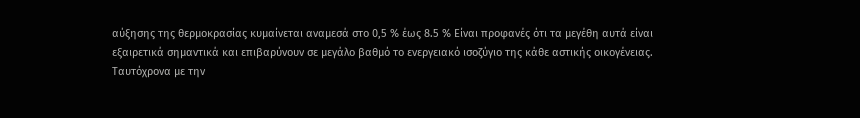αύξησης της θερμοκρασίας κυμαίνεται αναμεσά στο 0,5 % έως 8.5 % Είναι προφανές ότι τα μεγέθη αυτά είναι εξαιρετικά σημαντικά και επιβαρύνουν σε μεγάλο βαθμό το ενεργειακό ισοζύγιο της κάθε αστικής οικογένειας.
Ταυτόχρονα με την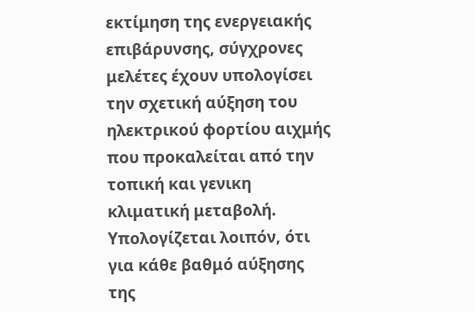εκτίμηση της ενεργειακής επιβάρυνσης, σύγχρονες μελέτες έχουν υπολογίσει την σχετική αύξηση του ηλεκτρικού φορτίου αιχμής που προκαλείται από την τοπική και γενικη κλιματική μεταβολή. Υπολογίζεται λοιπόν, ότι για κάθε βαθμό αύξησης της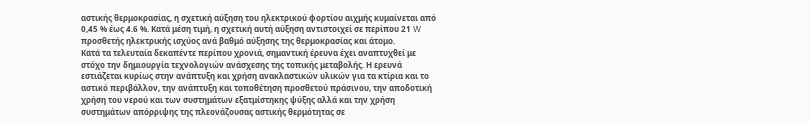αστικής θερμοκρασίας, η σχετική αύξηση του ηλεκτρικού φορτίου αιχμής κυμαίνεται από 0,45 % έως 4.6 %. Κατά μέση τιμή, η σχετική αυτή αύξηση αντιστοιχεί σε περίπου 21 W προσθετής ηλεκτρικής ισχύος ανά βαθμό αύξησης της θερμοκρασίας και άτομο.
Κατά τα τελευταία δεκαπέντε περίπου χρονιά, σημαντική έρευνα έχει αναπτυχθεί με στόχο την δημιουργία τεχνολογιών ανάσχεσης της τοπικής μεταβολής. Η ερευνά εστιάζεται κυρίως στην ανάπτυξη και χρήση ανακλαστικών υλικών για τα κτίρια και το αστικό περιβάλλον, την ανάπτυξη και τοποθέτηση προσθετού πράσινου, την αποδοτική χρήση του νερού και των συστημάτων εξατμίστηκης ψύξης αλλά και την χρήση συστημάτων απόρριψης της πλεονάζουσας αστικής θερμότητας σε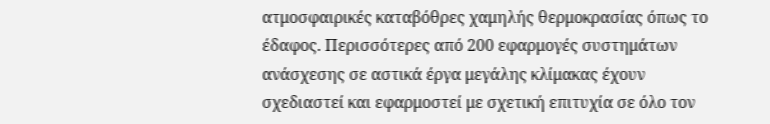ατμοσφαιρικές καταβόθρες χαμηλής θερμοκρασίας όπως το έδαφος. Περισσότερες από 200 εφαρμογές συστημάτων ανάσχεσης σε αστικά έργα μεγάλης κλίμακας έχουν σχεδιαστεί και εφαρμοστεί με σχετική επιτυχία σε όλο τον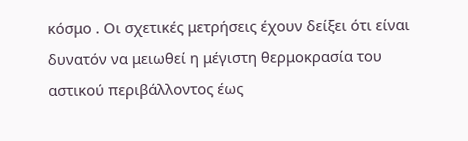κόσμο . Οι σχετικές μετρήσεις έχουν δείξει ότι είναι δυνατόν να μειωθεί η μέγιστη θερμοκρασία του αστικού περιβάλλοντος έως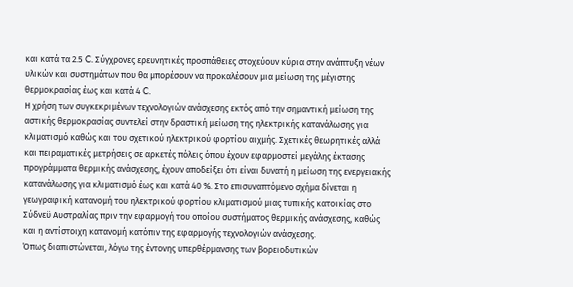και κατά τα 2.5 C. Σύγχρονες ερευνητικές προσπάθειες στοχεύουν κύρια στην ανάπτυξη νέων υλικών και συστημάτων που θα μπορέσουν να προκαλέσουν μια μείωση της μέγιστης θερμοκρασίας έως και κατά 4 C.
Η χρήση των συγκεκριμένων τεχνολογιών ανάσχεσης εκτός από την σημαντική μείωση της αστικής θερμοκρασίας συντελεί στην δραστική μείωση της ηλεκτρικής κατανάλωσης για κλιματισμό καθώς και του σχετικού ηλεκτρικού φορτίου αιχμής. Σχετικές θεωρητικές αλλά και πειραματικές μετρήσεις σε αρκετές πόλεις όπου έχουν εφαρμοστεί μεγάλης έκτασης προγράμματα θερμικής ανάσχεσης, έχουν αποδείξει ότι είναι δυνατή η μείωση της ενεργειακής κατανάλωσης για κλιματισμό έως και κατά 40 %. Στο επισυναπτόμενο σχήμα δίνεται η γεωγραφική κατανομή του ηλεκτρικού φορτίου κλιματισμού μιας τυπικής κατοικίας στο Σύδνεϋ Αυστραλίας πριν την εφαρμογή του οποίου συστήματος θερμικής ανάσχεσης, καθώς και η αντίστοιχη κατανομή κατόπιν της εφαρμογής τεχνολογιών ανάσχεσης.
Όπως διαπιστώνεται, λόγω της έντονης υπερθέρμανσης των βορειοδυτικών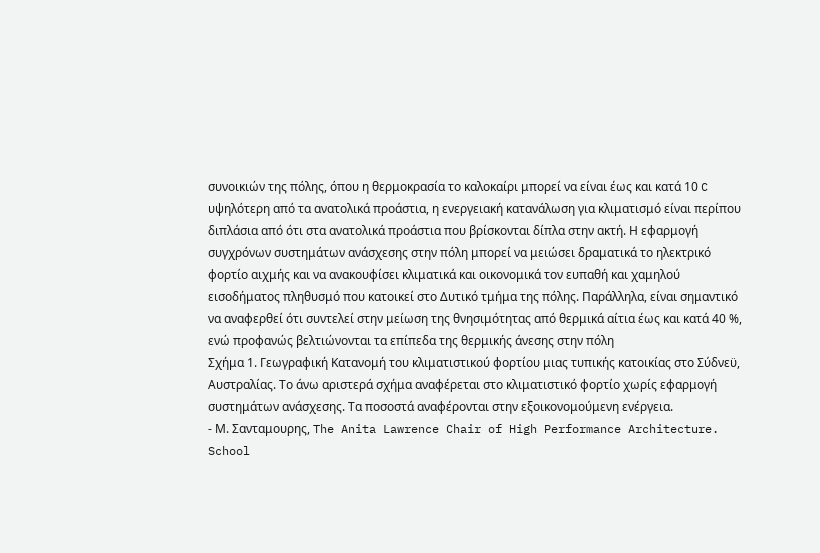συνοικιών της πόλης, όπου η θερμοκρασία το καλοκαίρι μπορεί να είναι έως και κατά 10 C υψηλότερη από τα ανατολικά προάστια, η ενεργειακή κατανάλωση για κλιματισμό είναι περίπου διπλάσια από ότι στα ανατολικά προάστια που βρίσκονται δίπλα στην ακτή. Η εφαρμογή συγχρόνων συστημάτων ανάσχεσης στην πόλη μπορεί να μειώσει δραματικά το ηλεκτρικό φορτίο αιχμής και να ανακουφίσει κλιματικά και οικονομικά τον ευπαθή και χαμηλού εισοδήματος πληθυσμό που κατοικεί στο Δυτικό τμήμα της πόλης. Παράλληλα, είναι σημαντικό να αναφερθεί ότι συντελεί στην μείωση της θνησιμότητας από θερμικά αίτια έως και κατά 40 %, ενώ προφανώς βελτιώνονται τα επίπεδα της θερμικής άνεσης στην πόλη
Σχήμα 1. Γεωγραφική Κατανομή του κλιματιστικού φορτίου μιας τυπικής κατοικίας στο Σύδνεϋ, Αυστραλίας. Το άνω αριστερά σχήμα αναφέρεται στο κλιματιστικό φορτίο χωρίς εφαρμογή συστημάτων ανάσχεσης. Τα ποσοστά αναφέρονται στην εξοικονομούμενη ενέργεια.
- Μ. Σανταμουρης, The Anita Lawrence Chair of High Performance Architecture. School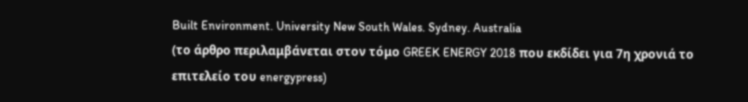Built Environment. University New South Wales. Sydney. Australia
(το άρθρο περιλαμβάνεται στον τόμο GREEK ENERGY 2018 που εκδίδει για 7η χρονιά το επιτελείο του energypress)